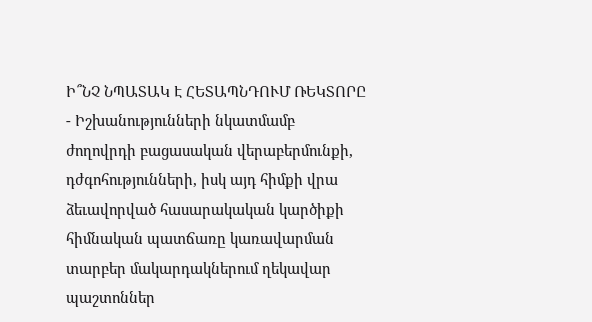Ի՞ՆՉ ՆՊԱՏԱԿ Է ՀԵՏԱՊՆԴՈՒՄ ՌԵԿՏՈՐԸ
- Իշխանությունների նկատմամբ ժողովրդի բացասական վերաբերմունքի, դժգոհությունների, իսկ այդ հիմքի վրա ձեւավորված հասարակական կարծիքի հիմնական պատճառը կառավարման տարբեր մակարդակներում ղեկավար պաշտոններ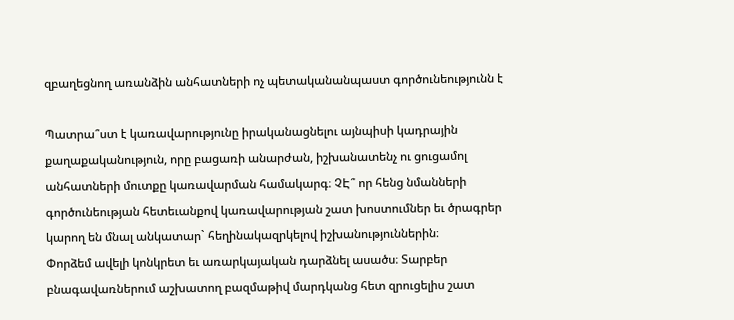զբաղեցնող առանձին անհատների ոչ պետականանպաստ գործունեությունն է

Պատրա՞ստ է կառավարությունը իրականացնելու այնպիսի կադրային քաղաքականություն, որը բացառի անարժան, իշխանատենչ ու ցուցամոլ անհատների մուտքը կառավարման համակարգ։ ՉԷ՞ որ հենց նմանների գործունեության հետեւանքով կառավարության շատ խոստումներ եւ ծրագրեր կարող են մնալ անկատար` հեղինակազրկելով իշխանություններին։
Փորձեմ ավելի կոնկրետ եւ առարկայական դարձնել ասածս։ Տարբեր բնագավառներում աշխատող բազմաթիվ մարդկանց հետ զրուցելիս շատ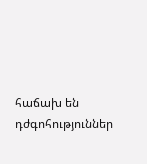հաճախ են դժգոհություններ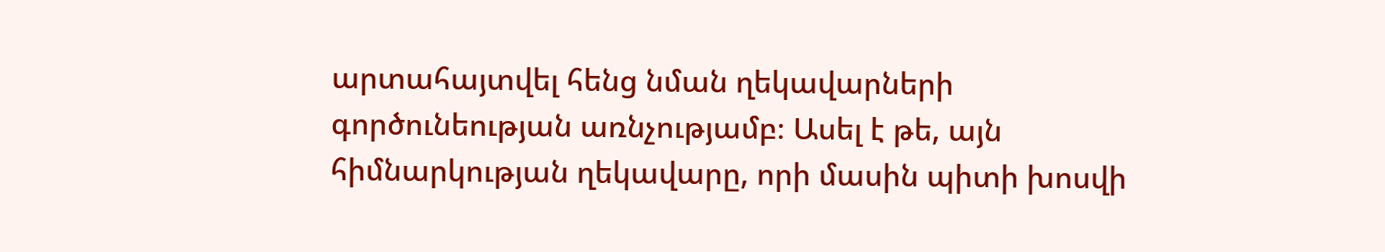արտահայտվել հենց նման ղեկավարների գործունեության առնչությամբ։ Ասել է թե, այն հիմնարկության ղեկավարը, որի մասին պիտի խոսվի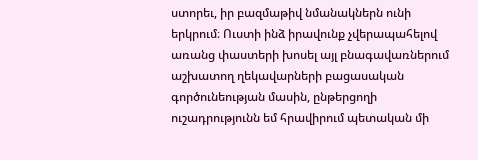ստորեւ, իր բազմաթիվ նմանակներն ունի երկրում։ Ուստի ինձ իրավունք չվերապահելով առանց փաստերի խոսել այլ բնագավառներում աշխատող ղեկավարների բացասական գործունեության մասին, ընթերցողի ուշադրությունն եմ հրավիրում պետական մի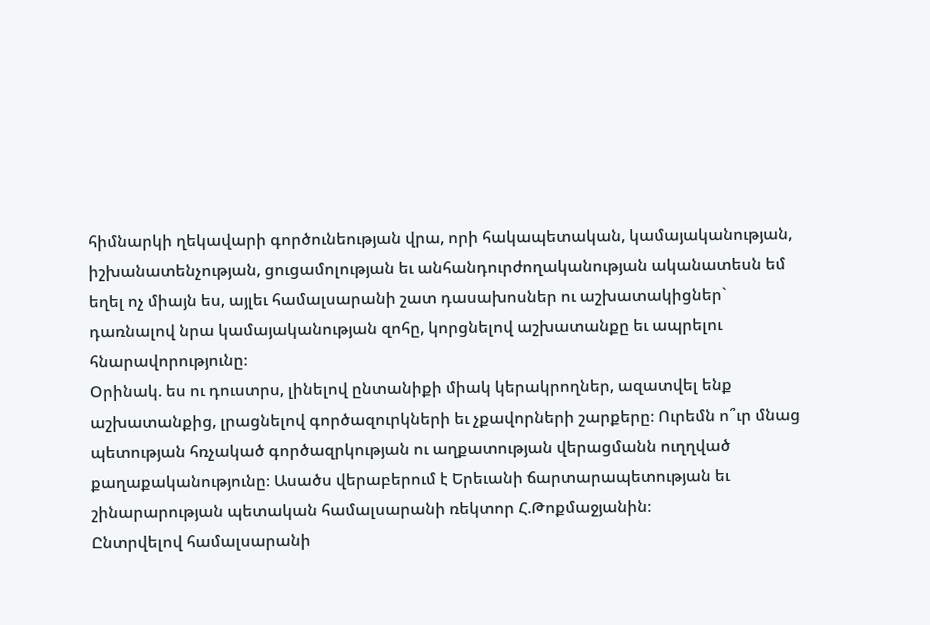հիմնարկի ղեկավարի գործունեության վրա, որի հակապետական, կամայականության, իշխանատենչության, ցուցամոլության եւ անհանդուրժողականության ականատեսն եմ եղել ոչ միայն ես, այլեւ համալսարանի շատ դասախոսներ ու աշխատակիցներ` դառնալով նրա կամայականության զոհը, կորցնելով աշխատանքը եւ ապրելու հնարավորությունը։
Օրինակ. ես ու դուստրս, լինելով ընտանիքի միակ կերակրողներ, ազատվել ենք աշխատանքից, լրացնելով գործազուրկների եւ չքավորների շարքերը։ Ուրեմն ո՞ւր մնաց պետության հռչակած գործազրկության ու աղքատության վերացմանն ուղղված քաղաքականությունը։ Ասածս վերաբերում է Երեւանի ճարտարապետության եւ շինարարության պետական համալսարանի ռեկտոր Հ.Թոքմաջյանին։
Ընտրվելով համալսարանի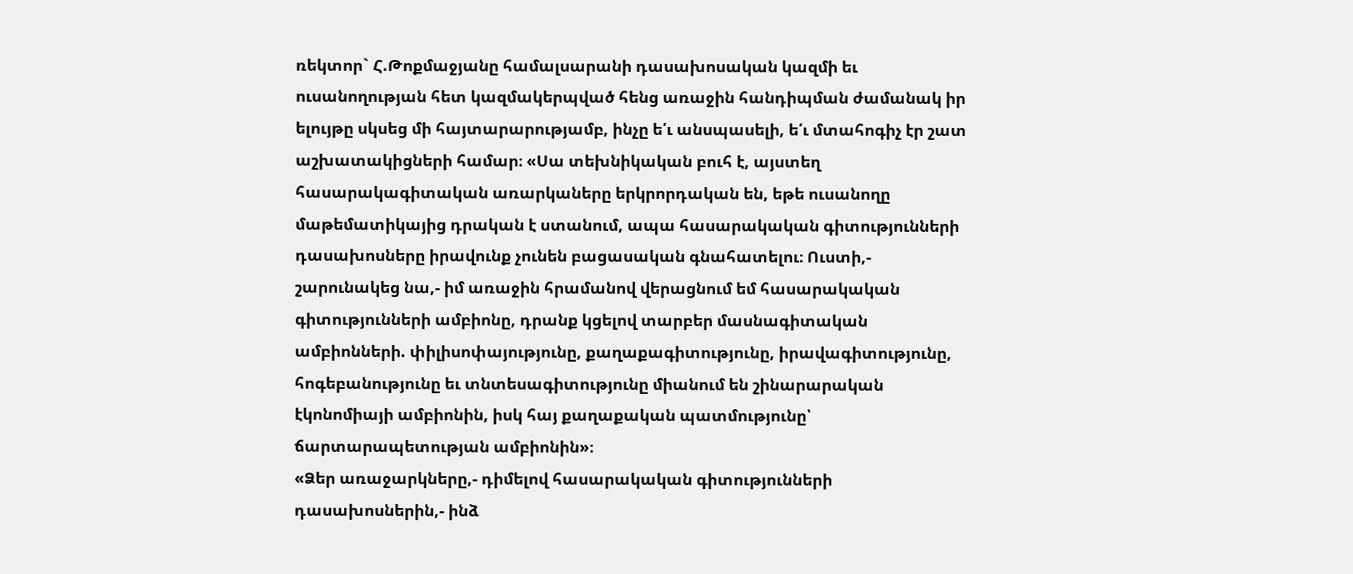ռեկտոր` Հ.Թոքմաջյանը համալսարանի դասախոսական կազմի եւ ուսանողության հետ կազմակերպված հենց առաջին հանդիպման ժամանակ իր ելույթը սկսեց մի հայտարարությամբ, ինչը ե՛ւ անսպասելի, ե՛ւ մտահոգիչ էր շատ աշխատակիցների համար։ «Սա տեխնիկական բուհ է, այստեղ հասարակագիտական առարկաները երկրորդական են, եթե ուսանողը մաթեմատիկայից դրական է ստանում, ապա հասարակական գիտությունների դասախոսները իրավունք չունեն բացասական գնահատելու։ Ուստի,- շարունակեց նա,- իմ առաջին հրամանով վերացնում եմ հասարակական գիտությունների ամբիոնը, դրանք կցելով տարբեր մասնագիտական ամբիոնների. փիլիսոփայությունը, քաղաքագիտությունը, իրավագիտությունը, հոգեբանությունը եւ տնտեսագիտությունը միանում են շինարարական էկոնոմիայի ամբիոնին, իսկ հայ քաղաքական պատմությունը՝ ճարտարապետության ամբիոնին»։
«Ձեր առաջարկները,- դիմելով հասարակական գիտությունների դասախոսներին,- ինձ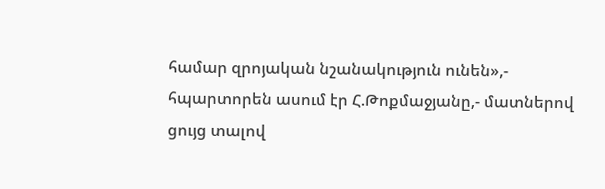համար զրոյական նշանակություն ունեն»,- հպարտորեն ասում էր Հ.Թոքմաջյանը,- մատներով ցույց տալով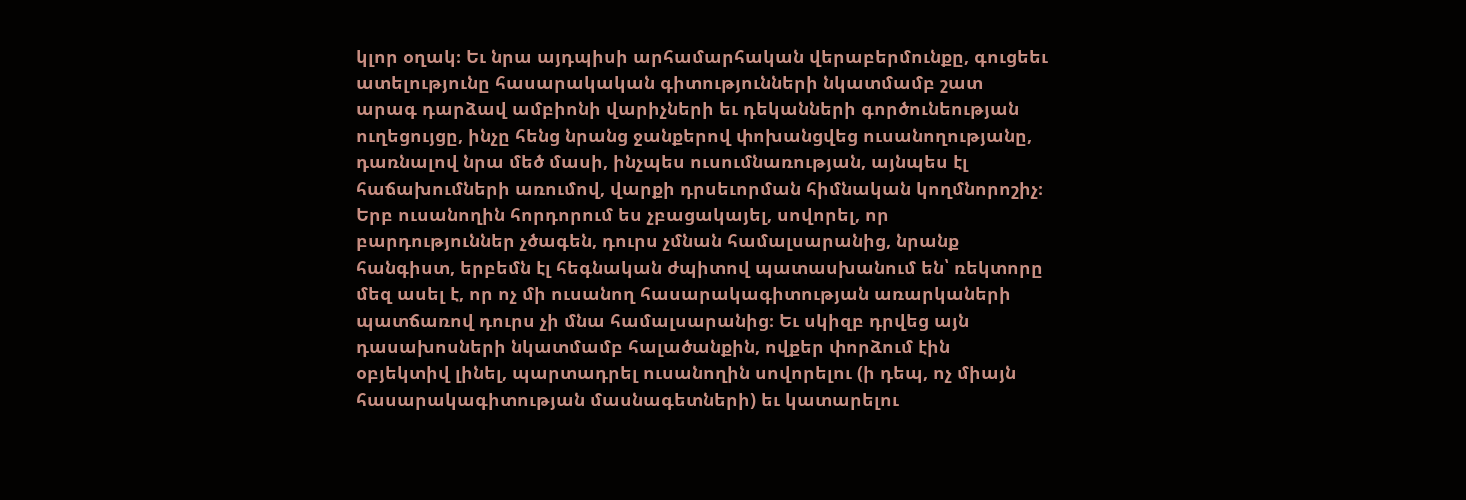կլոր օղակ։ Եւ նրա այդպիսի արհամարհական վերաբերմունքը, գուցեեւ ատելությունը հասարակական գիտությունների նկատմամբ շատ արագ դարձավ ամբիոնի վարիչների եւ դեկանների գործունեության ուղեցույցը, ինչը հենց նրանց ջանքերով փոխանցվեց ուսանողությանը, դառնալով նրա մեծ մասի, ինչպես ուսումնառության, այնպես էլ հաճախումների առումով, վարքի դրսեւորման հիմնական կողմնորոշիչ։
Երբ ուսանողին հորդորում ես չբացակայել, սովորել, որ բարդություններ չծագեն, դուրս չմնան համալսարանից, նրանք հանգիստ, երբեմն էլ հեգնական ժպիտով պատասխանում են՝ ռեկտորը մեզ ասել է, որ ոչ մի ուսանող հասարակագիտության առարկաների պատճառով դուրս չի մնա համալսարանից։ Եւ սկիզբ դրվեց այն դասախոսների նկատմամբ հալածանքին, ովքեր փորձում էին օբյեկտիվ լինել, պարտադրել ուսանողին սովորելու (ի դեպ, ոչ միայն հասարակագիտության մասնագետների) եւ կատարելու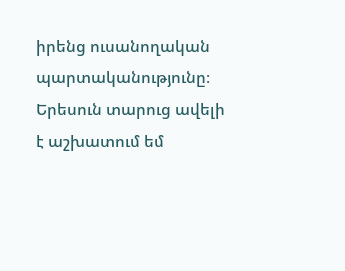իրենց ուսանողական պարտականությունը։ Երեսուն տարուց ավելի է աշխատում եմ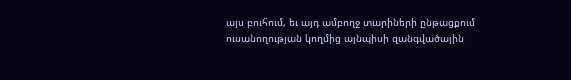այս բուհում, եւ այդ ամբողջ տարիների ընթացքում ուսանողության կողմից այնպիսի զանգվածային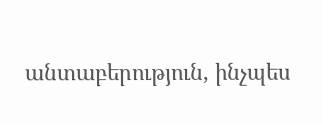անտաբերություն, ինչպես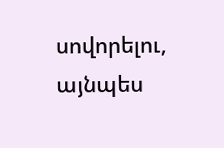սովորելու, այնպես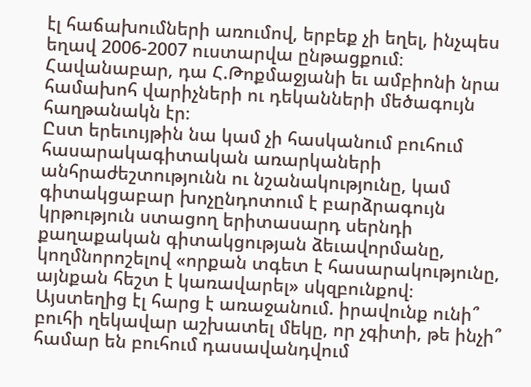էլ հաճախումների առումով, երբեք չի եղել, ինչպես եղավ 2006-2007 ուստարվա ընթացքում։ Հավանաբար, դա Հ.Թոքմաջյանի եւ ամբիոնի նրա համախոհ վարիչների ու դեկանների մեծագույն հաղթանակն էր։
Ըստ երեւույթին նա կամ չի հասկանում բուհում հասարակագիտական առարկաների անհրաժեշտությունն ու նշանակությունը, կամ գիտակցաբար խոչընդոտում է բարձրագույն կրթություն ստացող երիտասարդ սերնդի քաղաքական գիտակցության ձեւավորմանը, կողմնորոշելով «որքան տգետ է հասարակությունը, այնքան հեշտ է կառավարել» սկզբունքով։
Այստեղից էլ հարց է առաջանում. իրավունք ունի՞ բուհի ղեկավար աշխատել մեկը, որ չգիտի, թե ինչի՞ համար են բուհում դասավանդվում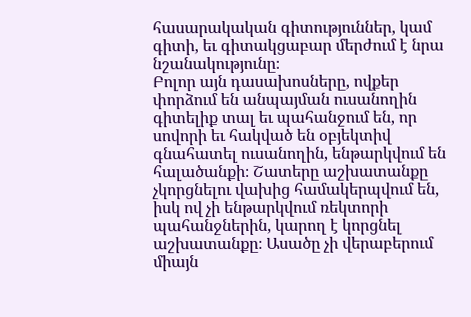հասարակական գիտություններ, կամ գիտի, եւ գիտակցաբար մերժում է նրա նշանակությունը։
Բոլոր այն դասախոսները, ովքեր փորձում են անպայման ուսանողին գիտելիք տալ եւ պահանջում են, որ սովորի եւ հակված են օբյեկտիվ գնահատել ուսանողին, ենթարկվում են հալածանքի։ Շատերը աշխատանքը չկորցնելու վախից համակերպվում են, իսկ ով չի ենթարկվում ռեկտորի պահանջներին, կարող է կորցնել աշխատանքը։ Ասածը չի վերաբերում միայն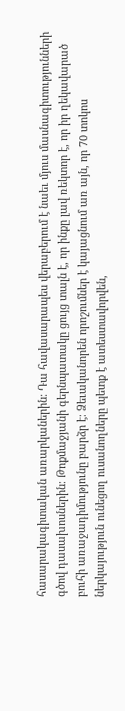հասարակագիտական առարկաներին։ Դա հավասարապես վերաբերում է նաեւ մյուս մասնագիտությունների գծով դասախոսներին։ Թոքմաջյանի գերնպատակը ցույց տալն է, որ ինքը լավ ռեկտոր է, որ իր ղեկավարած բուհի առաջադիմությունը բարձր է։ Ձեւականորեն որոշումներ է կայացնում առ այն, որ 70 տոկոս ներկայություն ունեցող ուսանողները պետք է ատեստավորվեն,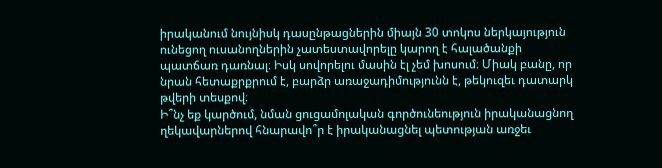իրականում նույնիսկ դասընթացներին միայն 30 տոկոս ներկայություն ունեցող ուսանողներին չատեստավորելը կարող է հալածանքի պատճառ դառնալ։ Իսկ սովորելու մասին էլ չեմ խոսում։ Միակ բանը, որ նրան հետաքրքրում է, բարձր առաջադիմությունն է, թեկուզեւ դատարկ թվերի տեսքով։
Ի՞նչ եք կարծում, նման ցուցամոլական գործունեություն իրականացնող ղեկավարներով հնարավո՞ր է իրականացնել պետության առջեւ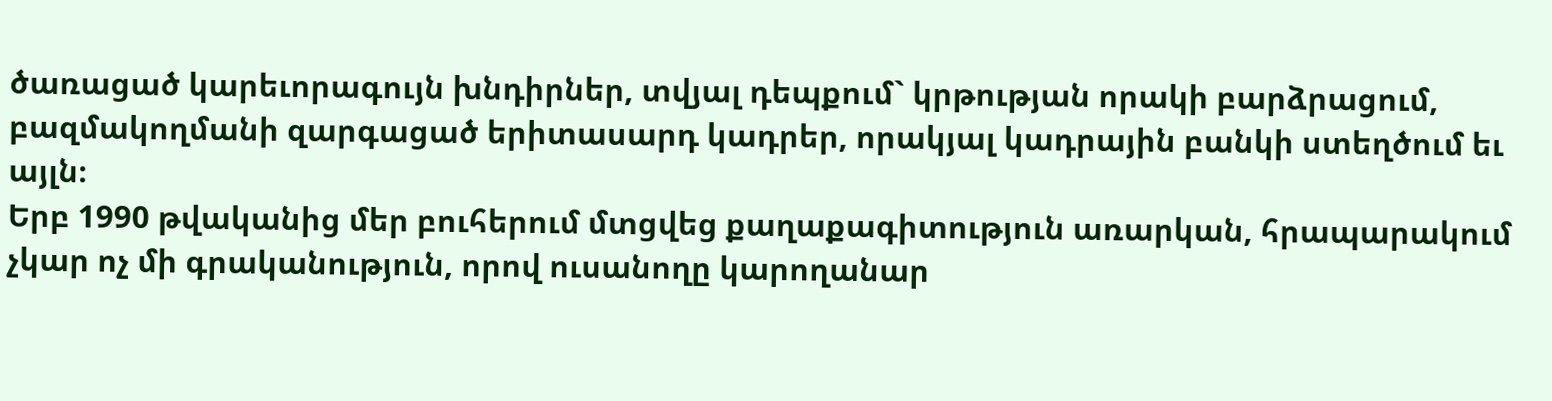ծառացած կարեւորագույն խնդիրներ, տվյալ դեպքում` կրթության որակի բարձրացում, բազմակողմանի զարգացած երիտասարդ կադրեր, որակյալ կադրային բանկի ստեղծում եւ այլն։
Երբ 1990 թվականից մեր բուհերում մտցվեց քաղաքագիտություն առարկան, հրապարակում չկար ոչ մի գրականություն, որով ուսանողը կարողանար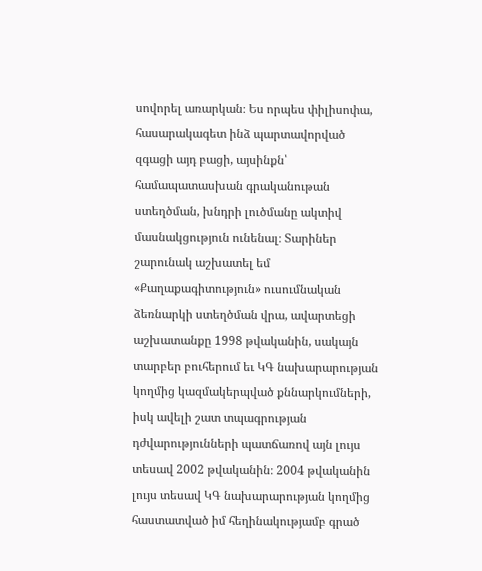սովորել առարկան։ Ես որպես փիլիսոփա, հասարակագետ ինձ պարտավորված զգացի այդ բացի, այսինքն՝ համապատասխան գրականութան ստեղծման, խնդրի լուծմանը ակտիվ մասնակցություն ունենալ։ Տարիներ շարունակ աշխատել եմ «Քաղաքագիտություն» ուսումնական ձեռնարկի ստեղծման վրա, ավարտեցի աշխատանքը 1998 թվականին, սակայն տարբեր բուհերում եւ ԿԳ նախարարության կողմից կազմակերպված քննարկումների, իսկ ավելի շատ տպագրության դժվարությունների պատճառով այն լույս տեսավ 2002 թվականին։ 2004 թվականին լույս տեսավ ԿԳ նախարարության կողմից հաստատված իմ հեղինակությամբ գրած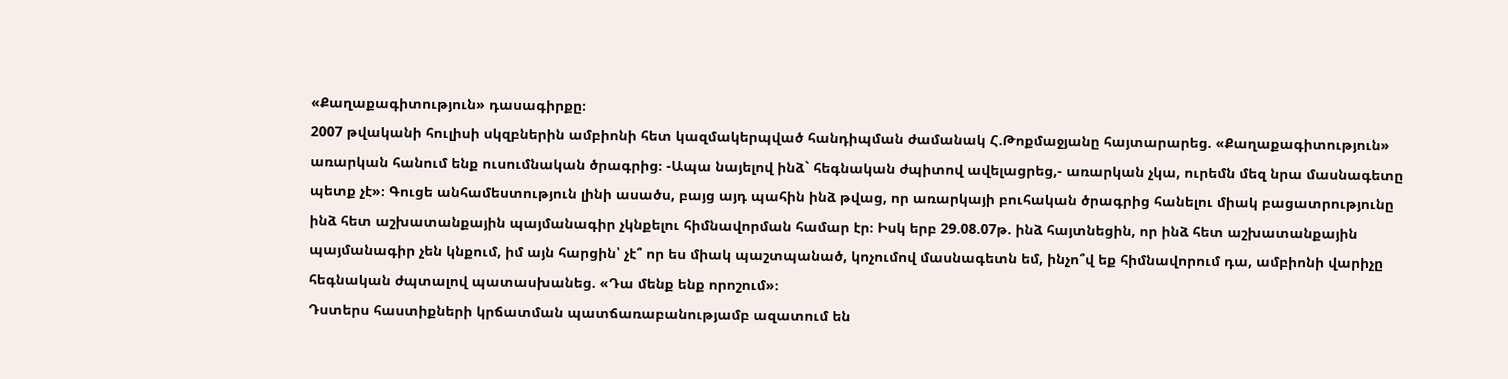«Քաղաքագիտություն» դասագիրքը։
2007 թվականի հուլիսի սկզբներին ամբիոնի հետ կազմակերպված հանդիպման ժամանակ Հ.Թոքմաջյանը հայտարարեց. «Քաղաքագիտություն» առարկան հանում ենք ուսումնական ծրագրից։ -Ապա նայելով ինձ` հեգնական ժպիտով ավելացրեց,- առարկան չկա, ուրեմն մեզ նրա մասնագետը պետք չէ»։ Գուցե անհամեստություն լինի ասածս, բայց այդ պահին ինձ թվաց, որ առարկայի բուհական ծրագրից հանելու միակ բացատրությունը ինձ հետ աշխատանքային պայմանագիր չկնքելու հիմնավորման համար էր։ Իսկ երբ 29.08.07թ. ինձ հայտնեցին, որ ինձ հետ աշխատանքային պայմանագիր չեն կնքում, իմ այն հարցին՝ չէ՞ որ ես միակ պաշտպանած, կոչումով մասնագետն եմ, ինչո՞վ եք հիմնավորում դա, ամբիոնի վարիչը հեգնական ժպտալով պատասխանեց. «Դա մենք ենք որոշում»։
Դստերս հաստիքների կրճատման պատճառաբանությամբ ազատում են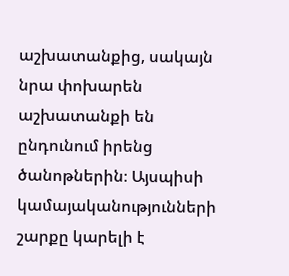աշխատանքից, սակայն նրա փոխարեն աշխատանքի են ընդունում իրենց ծանոթներին։ Այսպիսի կամայականությունների շարքը կարելի է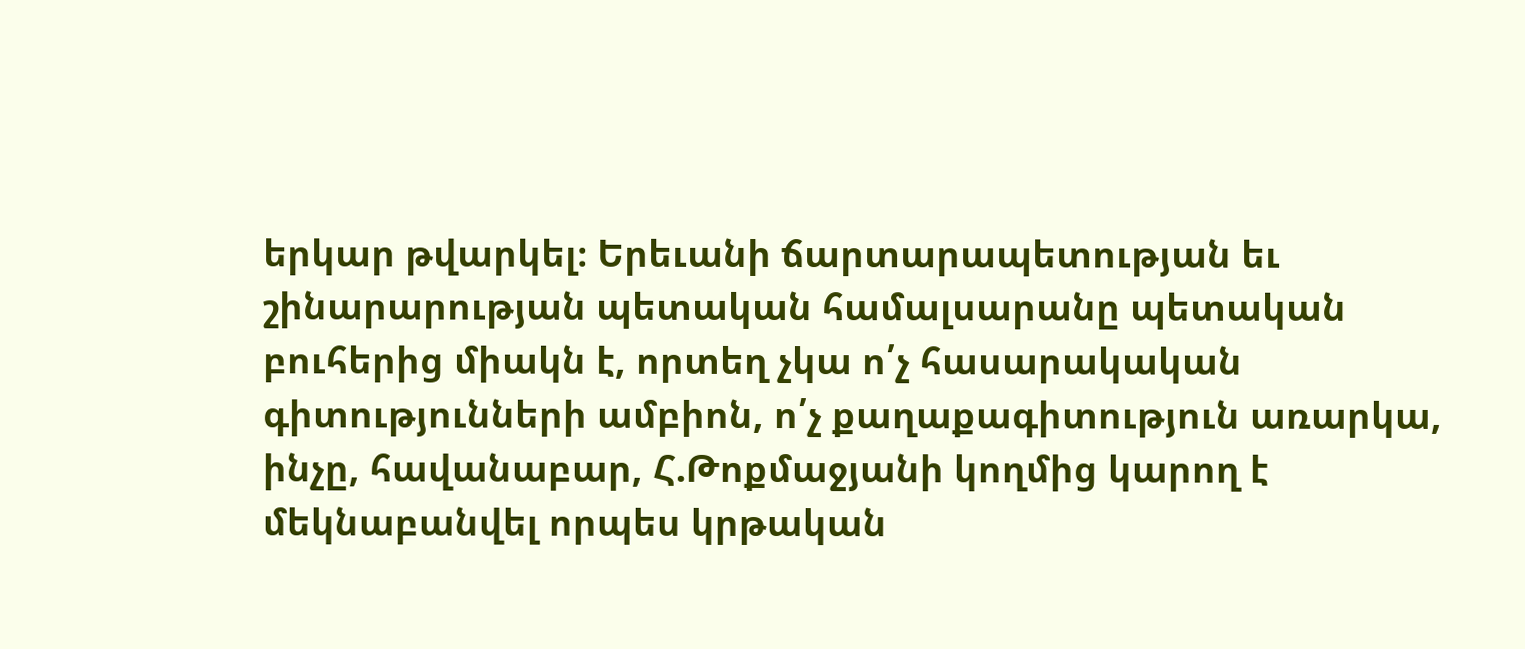երկար թվարկել։ Երեւանի ճարտարապետության եւ շինարարության պետական համալսարանը պետական բուհերից միակն է, որտեղ չկա ո՛չ հասարակական գիտությունների ամբիոն, ո՛չ քաղաքագիտություն առարկա, ինչը, հավանաբար, Հ.Թոքմաջյանի կողմից կարող է մեկնաբանվել որպես կրթական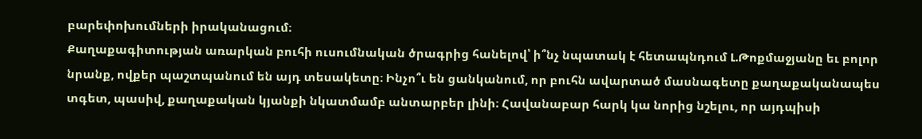բարեփոխումների իրականացում։
Քաղաքագիտության առարկան բուհի ուսումնական ծրագրից հանելով՝ ի՞նչ նպատակ է հետապնդում Լ.Թոքմաջյանը եւ բոլոր նրանք, ովքեր պաշտպանում են այդ տեսակետը։ Ինչո՞ւ են ցանկանում, որ բուհն ավարտած մասնագետը քաղաքականապես տգետ, պասիվ, քաղաքական կյանքի նկատմամբ անտարբեր լինի։ Հավանաբար հարկ կա նորից նշելու, որ այդպիսի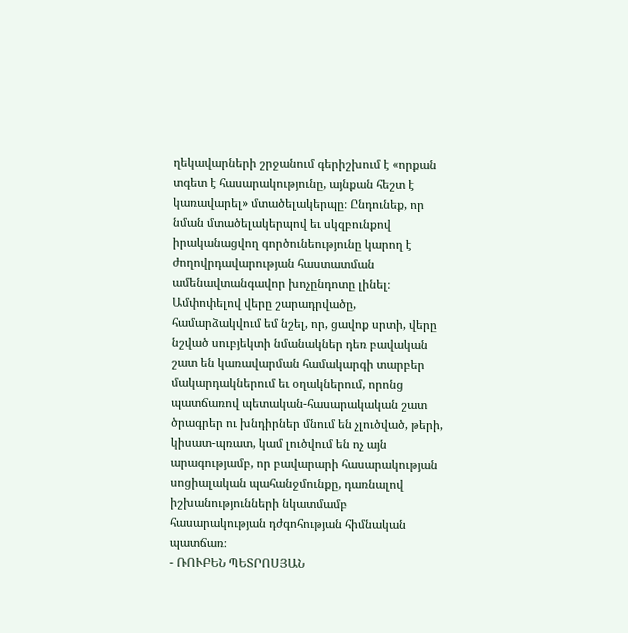ղեկավարների շրջանում գերիշխում է «որքան տգետ է հասարակությունը, այնքան հեշտ է կառավարել» մտածելակերպը։ Ընդունեք, որ նման մտածելակերպով եւ սկզբունքով իրականացվող գործունեությունը կարող է ժողովրդավարության հաստատման ամենավտանգավոր խոչընդոտը լինել։
Ամփոփելով վերը շարադրվածը, համարձակվում եմ նշել, որ, ցավոք սրտի, վերը նշված սուբյեկտի նմանակներ դեռ բավական շատ են կառավարման համակարգի տարբեր մակարդակներում եւ օղակներում, որոնց պատճառով պետական-հասարակական շատ ծրագրեր ու խնդիրներ մնում են չլուծված, թերի, կիսատ-պռատ, կամ լուծվում են ոչ այն արագությամբ, որ բավարարի հասարակության սոցիալական պահանջմունքը, դառնալով իշխանությունների նկատմամբ հասարակության դժգոհության հիմնական պատճառ։
- ՌՈՒԲԵՆ ՊԵՏՐՈՍՅԱՆ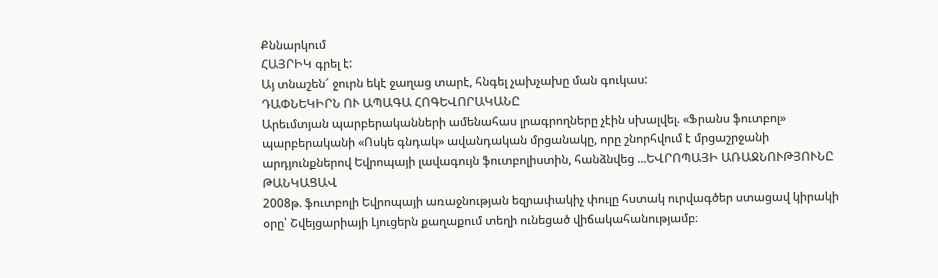Քննարկում
ՀԱՅՐԻԿ գրել է:
Այ տնաշեն՜ ջուրն եկէ ջաղաց տարէ, հնգել չախչախը ման գուկաս:
ԴԱՓՆԵԿԻՐՆ ՈՒ ԱՊԱԳԱ ՀՈԳԵՎՈՐԱԿԱՆԸ
Արեւմտյան պարբերականների ամենահաս լրագրողները չէին սխալվել. «Ֆրանս ֆուտբոլ» պարբերականի «Ոսկե գնդակ» ավանդական մրցանակը, որը շնորհվում է մրցաշրջանի արդյունքներով Եվրոպայի լավագույն ֆուտբոլիստին, հանձնվեց ...ԵՎՐՈՊԱՅԻ ԱՌԱՋՆՈՒԹՅՈՒՆԸ ԹԱՆԿԱՑԱՎ
2008թ. ֆուտբոլի Եվրոպայի առաջնության եզրափակիչ փուլը հստակ ուրվագծեր ստացավ կիրակի օրը՝ Շվեյցարիայի Լյուցերն քաղաքում տեղի ունեցած վիճակահանությամբ։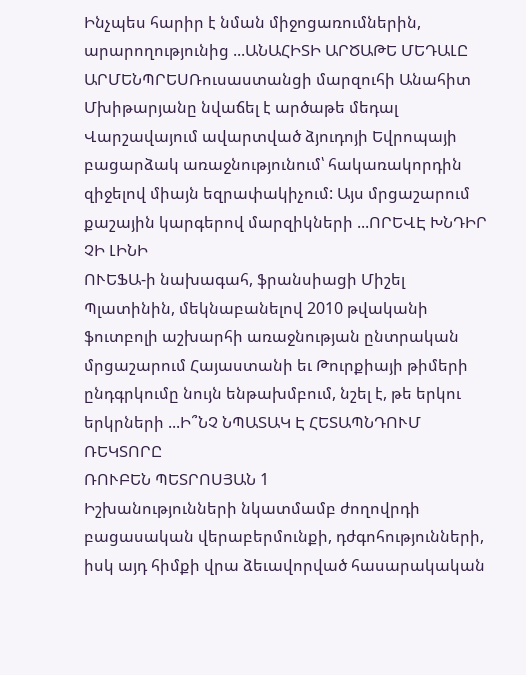Ինչպես հարիր է նման միջոցառումներին, արարողությունից ...ԱՆԱՀԻՏԻ ԱՐԾԱԹԵ ՄԵԴԱԼԸ
ԱՐՄԵՆՊՐԵՍՌուսաստանցի մարզուհի Անահիտ Մխիթարյանը նվաճել է արծաթե մեդալ Վարշավայում ավարտված ձյուդոյի Եվրոպայի բացարձակ առաջնությունում՝ հակառակորդին զիջելով միայն եզրափակիչում: Այս մրցաշարում քաշային կարգերով մարզիկների ...ՈՐԵՎԷ ԽՆԴԻՐ ՉԻ ԼԻՆԻ
ՈՒԵՖԱ-ի նախագահ, ֆրանսիացի Միշել Պլատինին, մեկնաբանելով 2010 թվականի ֆուտբոլի աշխարհի առաջնության ընտրական մրցաշարում Հայաստանի եւ Թուրքիայի թիմերի ընդգրկումը նույն ենթախմբում, նշել է, թե երկու երկրների ...Ի՞ՆՉ ՆՊԱՏԱԿ Է ՀԵՏԱՊՆԴՈՒՄ ՌԵԿՏՈՐԸ
ՌՈՒԲԵՆ ՊԵՏՐՈՍՅԱՆ 1
Իշխանությունների նկատմամբ ժողովրդի բացասական վերաբերմունքի, դժգոհությունների, իսկ այդ հիմքի վրա ձեւավորված հասարակական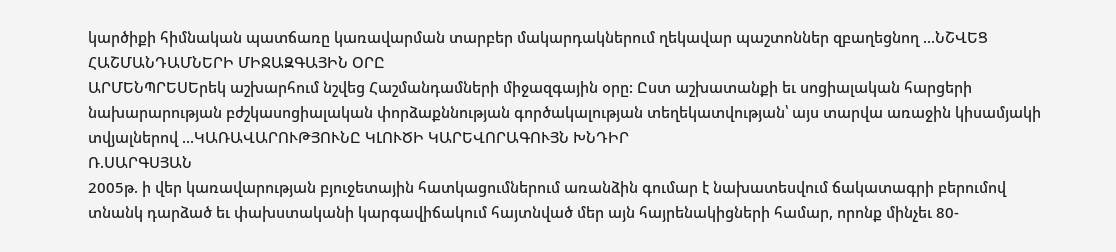կարծիքի հիմնական պատճառը կառավարման տարբեր մակարդակներում ղեկավար պաշտոններ զբաղեցնող ...ՆՇՎԵՑ ՀԱՇՄԱՆԴԱՄՆԵՐԻ ՄԻՋԱԶԳԱՅԻՆ ՕՐԸ
ԱՐՄԵՆՊՐԵՍԵրեկ աշխարհում նշվեց Հաշմանդամների միջազգային օրը: Ըստ աշխատանքի եւ սոցիալական հարցերի նախարարության բժշկասոցիալական փորձաքննության գործակալության տեղեկատվության՝ այս տարվա առաջին կիսամյակի տվյալներով ...ԿԱՌԱՎԱՐՈՒԹՅՈՒՆԸ ԿԼՈՒԾԻ ԿԱՐԵՎՈՐԱԳՈՒՅՆ ԽՆԴԻՐ
Ռ.ՍԱՐԳՍՅԱՆ
2005թ. ի վեր կառավարության բյուջետային հատկացումներում առանձին գումար է նախատեսվում ճակատագրի բերումով տնանկ դարձած եւ փախստականի կարգավիճակում հայտնված մեր այն հայրենակիցների համար, որոնք մինչեւ 80-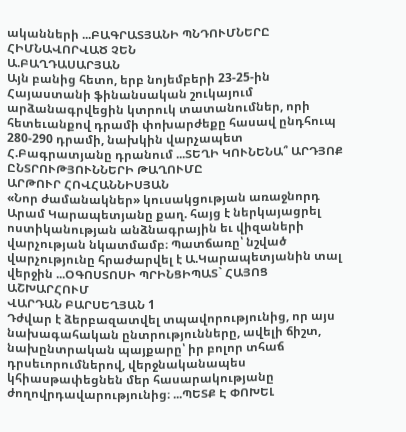ականների ...ԲԱԳՐԱՏՅԱՆԻ ՊՆԴՈՒՄՆԵՐԸ ՀԻՄՆԱՎՈՐՎԱԾ ՉԵՆ
Ա.ԲԱՂԴԱՍԱՐՅԱՆ
Այն բանից հետո, երբ նոյեմբերի 23-25-ին Հայաստանի ֆինանսական շուկայում արձանագրվեցին կտրուկ տատանումներ, որի հետեւանքով դրամի փոխարժեքը հասավ ընդհուպ 280-290 դրամի, նախկին վարչապետ Հ.Բագրատյանը դրանում ...ՏԵՂԻ ԿՈՒՆԵՆԱ՞ ԱՐԴՅՈՔ ԸՆՏՐՈՒԹՅՈՒՆՆԵՐԻ ԹԱՂՈՒՄԸ
ԱՐԹՈՒՐ ՀՈՎՀԱՆՆԻՍՅԱՆ
«Նոր ժամանակներ» կուսակցության առաջնորդ Արամ Կարապետյանը քաղ. հայց է ներկայացրել ոստիկանության անձնագրային եւ վիզաների վարչության նկատմամբ։ Պատճառը՝ նշված վարչությունը հրաժարվել է Ա.Կարապետյանին տալ վերջին ...ՕԳՈՍՏՈՍԻ ՊՐԻՆՑԻՊԱՏ` ՀԱՅՈՑ ԱՇԽԱՐՀՈՒՄ
ՎԱՐԴԱՆ ԲԱՐՍԵՂՅԱՆ 1
Դժվար է ձերբազատվել տպավորությունից, որ այս նախագահական ընտրությունները, ավելի ճիշտ, նախընտրական պայքարը՝ իր բոլոր տհաճ դրսեւորումներով, վերջնականապես կհիասթափեցնեն մեր հասարակությանը ժողովրդավարությունից։ ...ՊԵՏՔ Է ՓՈԽԵԼ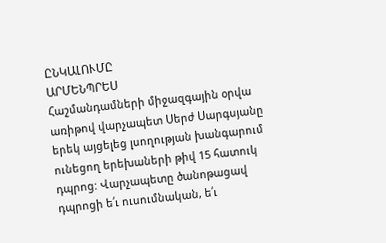ԸՆԿԱԼՈՒՄԸ
ԱՐՄԵՆՊՐԵՍ
Հաշմանդամների միջազգային օրվա առիթով վարչապետ Սերժ Սարգսյանը երեկ այցելեց լսողության խանգարում ունեցող երեխաների թիվ 15 հատուկ դպրոց: Վարչապետը ծանոթացավ դպրոցի ե՛ւ ուսումնական, ե՛ւ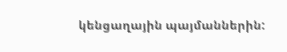կենցաղային պայմաններին: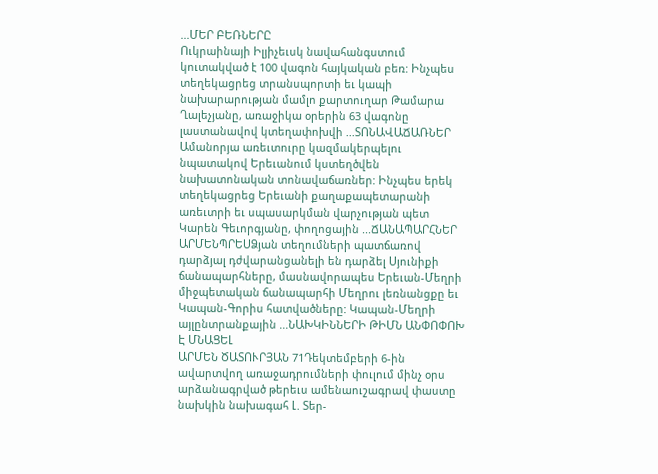...ՄԵՐ ԲԵՌՆԵՐԸ
Ուկրաինայի Իլյիչեւսկ նավահանգստում կուտակված է 100 վագոն հայկական բեռ: Ինչպես տեղեկացրեց տրանսպորտի եւ կապի նախարարության մամլո քարտուղար Թամարա Ղալեչյանը, առաջիկա օրերին 63 վագոնը լաստանավով կտեղափոխվի ...ՏՈՆԱՎԱՃԱՌՆԵՐ
Ամանորյա առեւտուրը կազմակերպելու նպատակով Երեւանում կստեղծվեն նախատոնական տոնավաճառներ: Ինչպես երեկ տեղեկացրեց Երեւանի քաղաքապետարանի առեւտրի եւ սպասարկման վարչության պետ Կարեն Գեւորգյանը, փողոցային ...ՃԱՆԱՊԱՐՀՆԵՐ
ԱՐՄԵՆՊՐԵՍՁյան տեղումների պատճառով դարձյալ դժվարանցանելի են դարձել Սյունիքի ճանապարհները, մասնավորապես Երեւան-Մեղրի միջպետական ճանապարհի Մեղրու լեռնանցքը եւ Կապան-Գորիս հատվածները: Կապան-Մեղրի այլընտրանքային ...ՆԱԽԿԻՆՆԵՐԻ ԹԻՄՆ ԱՆՓՈՓՈԽ Է ՄՆԱՑԵԼ
ԱՐՄԵՆ ԾԱՏՈՒՐՅԱՆ 71Դեկտեմբերի 6-ին ավարտվող առաջադրումների փուլում մինչ օրս արձանագրված թերեւս ամենաուշագրավ փաստը նախկին նախագահ Լ. Տեր-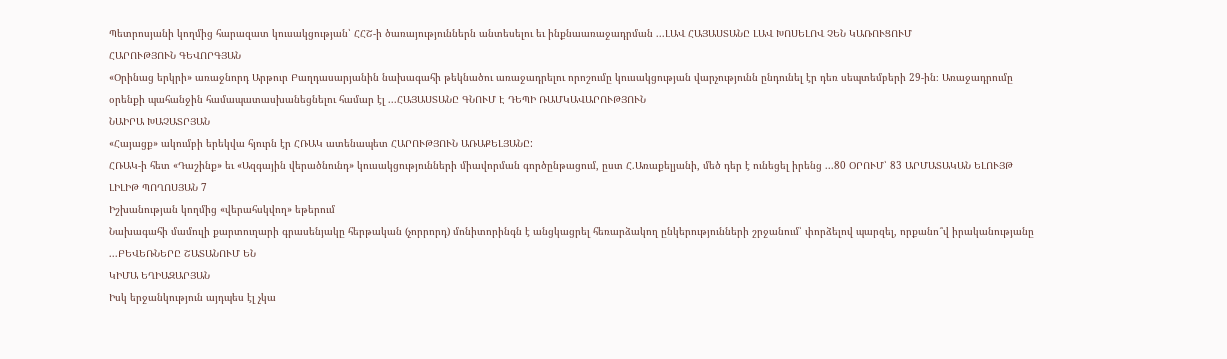Պետրոսյանի կողմից հարազատ կուսակցության՝ ՀՀՇ-ի ծառայություններն անտեսելու եւ ինքնաառաջադրման ...ԼԱՎ ՀԱՅԱՍՏԱՆԸ ԼԱՎ ԽՈՍԵԼՈՎ ՉԵՆ ԿԱՌՈՒՑՈՒՄ
ՀԱՐՈՒԹՅՈՒՆ ԳԵՎՈՐԳՅԱՆ
«Օրինաց երկրի» առաջնորդ Արթուր Բաղդասարյանին նախագահի թեկնածու առաջադրելու որոշումը կուսակցության վարչությունն ընդունել էր դեռ սեպտեմբերի 29-ին։ Առաջադրումը օրենքի պահանջին համապատասխանեցնելու համար էլ ...ՀԱՅԱՍՏԱՆԸ ԳՆՈՒՄ Է ԴԵՊԻ ՌԱՄԿԱՎԱՐՈՒԹՅՈՒՆ
ՆԱԻՐԱ ԽԱՉԱՏՐՅԱՆ
«Հայացք» ակումբի երեկվա հյուրն էր ՀՌԱԿ ատենապետ ՀԱՐՈՒԹՅՈՒՆ ԱՌԱՔԵԼՅԱՆԸ:
ՀՌԱԿ-ի հետ «Դաշինք» եւ «Ազգային վերածնունդ» կուսակցությունների միավորման գործընթացում, ըստ Հ.Առաքելյանի, մեծ դեր է ունեցել իրենց ...80 ՕՐՈՒՄ՝ 83 ԱՐՄԱՏԱԿԱՆ ԵԼՈՒՅԹ
ԼԻԼԻԹ ՊՈՂՈՍՅԱՆ 7
Իշխանության կողմից «վերահսկվող» եթերում
Նախագահի մամուլի քարտուղարի գրասենյակը հերթական (չորրորդ) մոնիտորինգն է անցկացրել հեռարձակող ընկերությունների շրջանում՝ փորձելով պարզել, որքանո՞վ իրականությանը ...ԲԵՎԵՌՆԵՐԸ ՇԱՏԱՆՈՒՄ ԵՆ
ԿԻՄԱ ԵՂԻԱԶԱՐՅԱՆ
Իսկ երջանկություն այդպես էլ չկա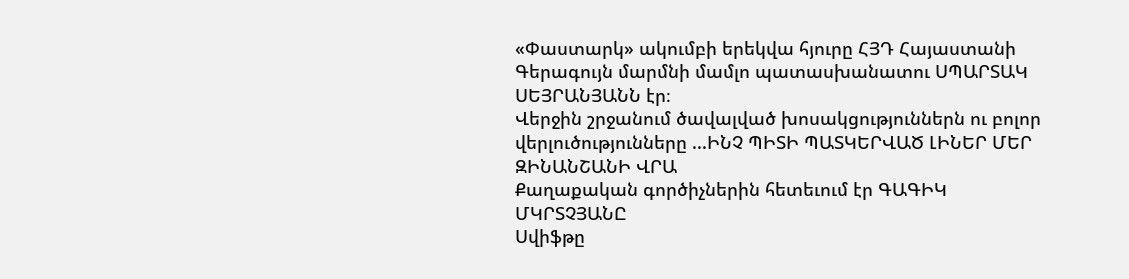«Փաստարկ» ակումբի երեկվա հյուրը ՀՅԴ Հայաստանի Գերագույն մարմնի մամլո պատասխանատու ՍՊԱՐՏԱԿ ՍԵՅՐԱՆՅԱՆՆ էր։
Վերջին շրջանում ծավալված խոսակցություններն ու բոլոր վերլուծությունները ...ԻՆՉ ՊԻՏԻ ՊԱՏԿԵՐՎԱԾ ԼԻՆԵՐ ՄԵՐ ԶԻՆԱՆՇԱՆԻ ՎՐԱ
Քաղաքական գործիչներին հետեւում էր ԳԱԳԻԿ ՄԿՐՏՉՅԱՆԸ
Սվիֆթը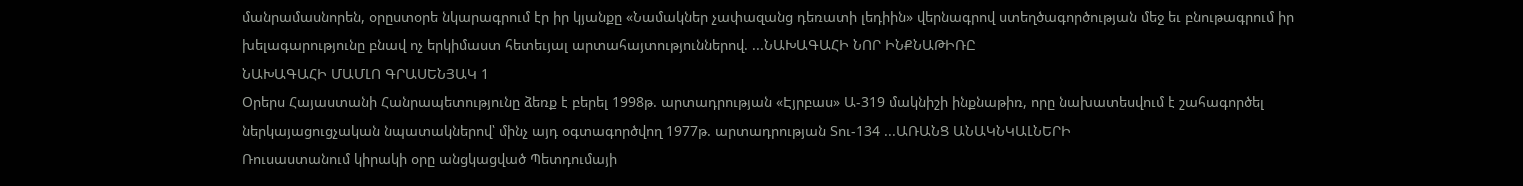մանրամասնորեն, օրըստօրե նկարագրում էր իր կյանքը «Նամակներ չափազանց դեռատի լեդիին» վերնագրով ստեղծագործության մեջ եւ բնութագրում իր խելագարությունը բնավ ոչ երկիմաստ հետեւյալ արտահայտություններով. ...ՆԱԽԱԳԱՀԻ ՆՈՐ ԻՆՔՆԱԹԻՌԸ
ՆԱԽԱԳԱՀԻ ՄԱՄԼՈ ԳՐԱՍԵՆՅԱԿ 1
Օրերս Հայաստանի Հանրապետությունը ձեռք է բերել 1998թ. արտադրության «Էյրբաս» Ա-319 մակնիշի ինքնաթիռ, որը նախատեսվում է շահագործել ներկայացուցչական նպատակներով՝ մինչ այդ օգտագործվող 1977թ. արտադրության Տու-134 ...ԱՌԱՆՑ ԱՆԱԿՆԿԱԼՆԵՐԻ
Ռուսաստանում կիրակի օրը անցկացված Պետդումայի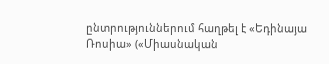ընտրություններում հաղթել է «Եդինայա Ռոսիա» («Միասնական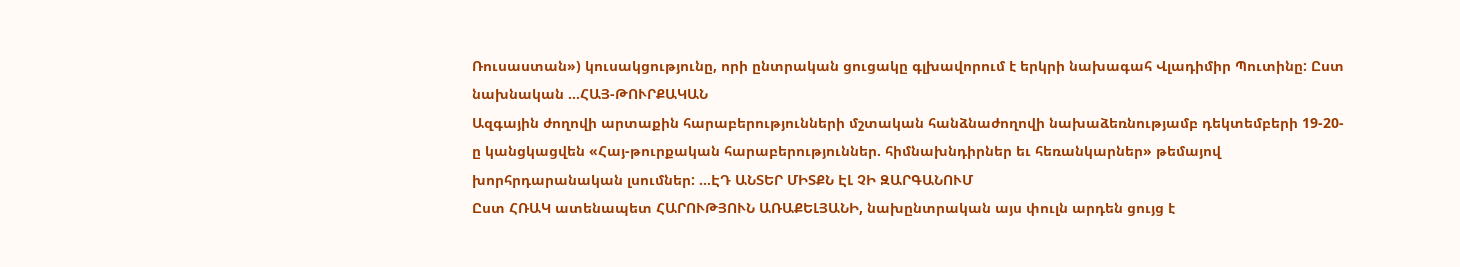Ռուսաստան») կուսակցությունը, որի ընտրական ցուցակը գլխավորում է երկրի նախագահ Վլադիմիր Պուտինը: Ըստ նախնական ...ՀԱՅ-ԹՈՒՐՔԱԿԱՆ
Ազգային ժողովի արտաքին հարաբերությունների մշտական հանձնաժողովի նախաձեռնությամբ դեկտեմբերի 19-20-ը կանցկացվեն «Հայ-թուրքական հարաբերություններ. հիմնախնդիրներ եւ հեռանկարներ» թեմայով խորհրդարանական լսումներ: ...ԷԴ ԱՆՏԵՐ ՄԻՏՔՆ ԷԼ ՉԻ ԶԱՐԳԱՆՈՒՄ
Ըստ ՀՌԱԿ ատենապետ ՀԱՐՈՒԹՅՈՒՆ ԱՌԱՔԵԼՅԱՆԻ, նախընտրական այս փուլն արդեն ցույց է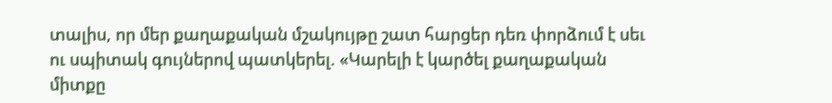տալիս, որ մեր քաղաքական մշակույթը շատ հարցեր դեռ փորձում է սեւ ու սպիտակ գույներով պատկերել. «Կարելի է կարծել քաղաքական միտքը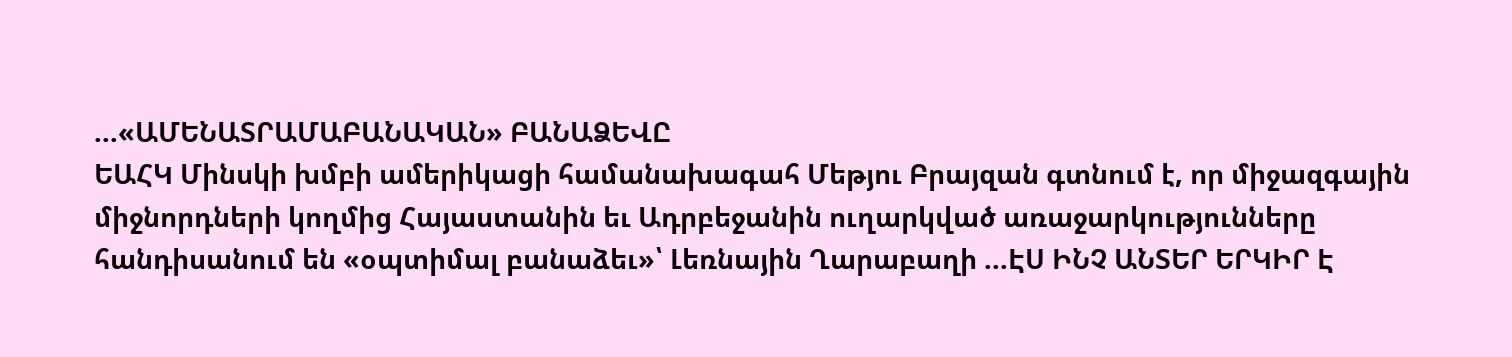...«ԱՄԵՆԱՏՐԱՄԱԲԱՆԱԿԱՆ» ԲԱՆԱՁԵՎԸ
ԵԱՀԿ Մինսկի խմբի ամերիկացի համանախագահ Մեթյու Բրայզան գտնում է, որ միջազգային միջնորդների կողմից Հայաստանին եւ Ադրբեջանին ուղարկված առաջարկությունները հանդիսանում են «օպտիմալ բանաձեւ»՝ Լեռնային Ղարաբաղի ...ԷՍ ԻՆՉ ԱՆՏԵՐ ԵՐԿԻՐ Է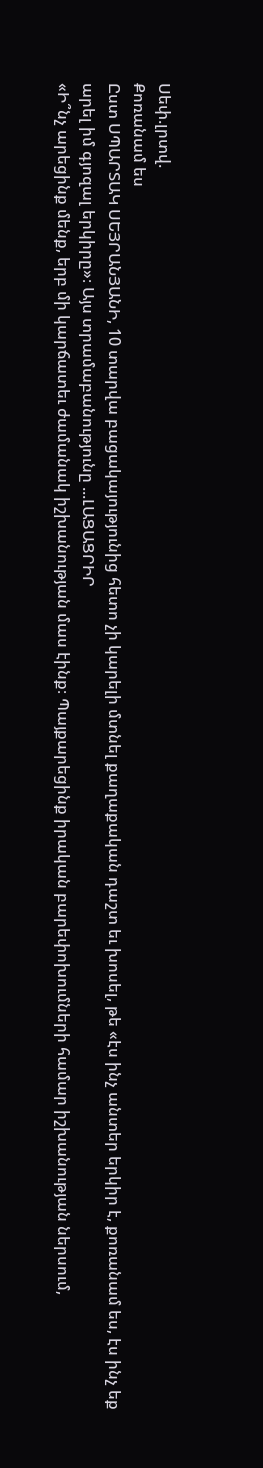Սեփ.լրտվ.
Քոռանամ ես
Ըստ ՍՊԱՐՏԱԿ ՍԵՅՐԱՆՅԱՆԻ, 10 տարվա բացակայությունից հետո չի կարելի մտնել քաղաքական դաշտ եւ խոսել, թե «էս ինչ անտեր երկիր է, քոռանամ ես, էս ինչ եք արել իմ գյոզալ երկիրը»։ Այս տրամաբանությունը ...ԼԱՑԱՑՐԻՐ
«Ի՞նչ արեցինք մենք, երբ մի կարճատեւ ժամանակ իշխանության մաս էինք։ Պայքարեցինք իրական բարեփոխումների համար իշխանության ներսում,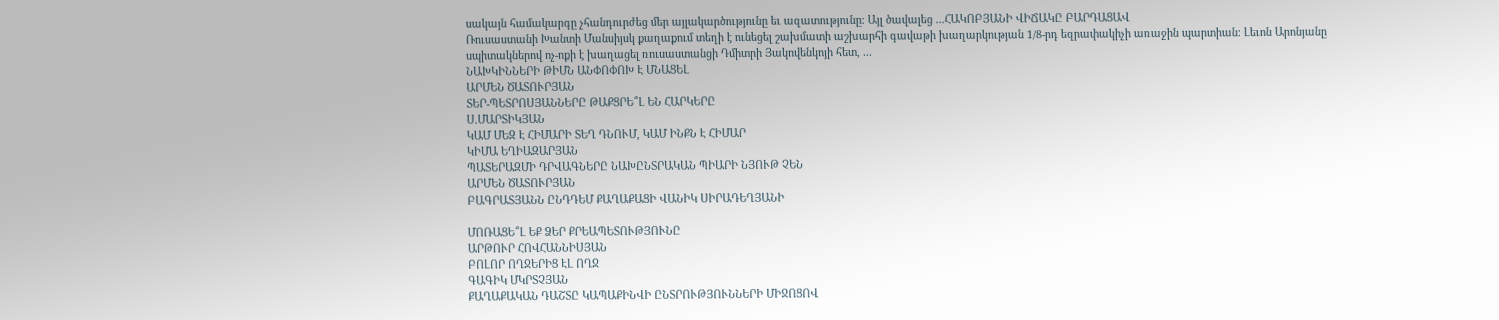սակայն համակարգը չհանդուրժեց մեր այլակարծությունը եւ ազատությունը։ Այլ ծավալեց ...ՀԱԿՈԲՅԱՆԻ ՎԻՃԱԿԸ ԲԱՐԴԱՑԱՎ
Ռուսաստանի Խանտի Մանսիյսկ քաղաքում տեղի է ունեցել շախմատի աշխարհի գավաթի խաղարկության 1/8-րդ եզրափակիչի առաջին պարտիան։ Լեւոն Արոնյանը սպիտակներով ոչ-ոքի է խաղացել ռուսաստանցի Դմիտրի Յակովենկոյի հետ, ...
ՆԱԽԿԻՆՆԵՐԻ ԹԻՄՆ ԱՆՓՈՓՈԽ Է ՄՆԱՑԵԼ
ԱՐՄԵՆ ԾԱՏՈՒՐՅԱՆ
ՏԵՐ-ՊԵՏՐՈՍՅԱՆՆԵՐԸ ԹԱՔՑՐԵ՞Լ ԵՆ ՀԱՐԿԵՐԸ
Ս.ՄԱՐՏԻԿՅԱՆ
ԿԱՄ ՄԵԶ Է ՀԻՄԱՐԻ ՏԵՂ ԴՆՈՒՄ, ԿԱՄ ԻՆՔՆ Է ՀԻՄԱՐ
ԿԻՄԱ ԵՂԻԱԶԱՐՅԱՆ
ՊԱՏԵՐԱԶՄԻ ԴՐՎԱԳՆԵՐԸ ՆԱԽԸՆՏՐԱԿԱՆ ՊԻԱՐԻ ՆՅՈՒԹ ՉԵՆ
ԱՐՄԵՆ ԾԱՏՈՒՐՅԱՆ
ԲԱԳՐԱՏՅԱՆՆ ԸՆԴԴԵՄ ՔԱՂԱՔԱՑԻ ՎԱՆԻԿ ՍԻՐԱԴԵՂՅԱՆԻ

ՄՈՌԱՑԵ՞Լ ԵՔ ՁԵՐ ՔՐԵԱՊԵՏՈՒԹՅՈՒՆԸ
ԱՐԹՈՒՐ ՀՈՎՀԱՆՆԻՍՅԱՆ
ԲՈԼՈՐ ՈՂՋԵՐԻՑ ԷԼ ՈՂՋ
ԳԱԳԻԿ ՄԿՐՏՉՅԱՆ
ՔԱՂԱՔԱԿԱՆ ԴԱՇՏԸ ԿԱՊԱՔԻՆՎԻ ԸՆՏՐՈՒԹՅՈՒՆՆԵՐԻ ՄԻՋՈՑՈՎ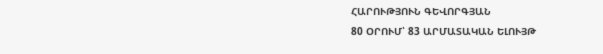ՀԱՐՈՒԹՅՈՒՆ ԳԵՎՈՐԳՅԱՆ
80 ՕՐՈՒՄ՝ 83 ԱՐՄԱՏԱԿԱՆ ԵԼՈՒՅԹ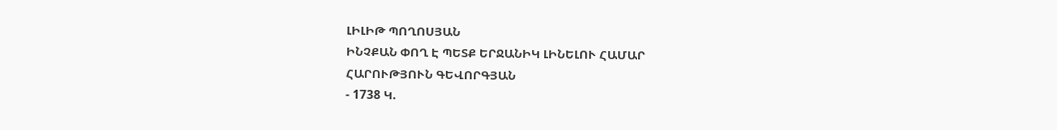ԼԻԼԻԹ ՊՈՂՈՍՅԱՆ
ԻՆՉՔԱՆ ՓՈՂ Է ՊԵՏՔ ԵՐՋԱՆԻԿ ԼԻՆԵԼՈՒ ՀԱՄԱՐ
ՀԱՐՈՒԹՅՈՒՆ ԳԵՎՈՐԳՅԱՆ
- 1738 Կ.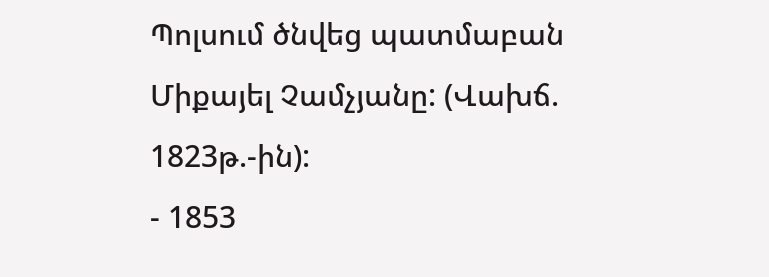Պոլսում ծնվեց պատմաբան Միքայել Չամչյանը: (Վախճ. 1823թ.-ին):
- 1853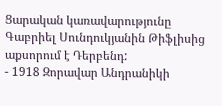Ցարական կառավարությունը Գաբրիել Սունդուկյանին Թիֆլիսից աքսորում է Դերբենդ:
- 1918 Զորավար Անդրանիկի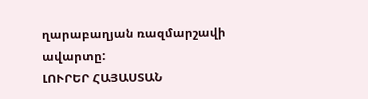ղարաբաղյան ռազմարշավի ավարտը:
ԼՈՒՐԵՐ ՀԱՅԱՍՏԱՆ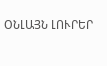ՕՆԼԱՅՆ ԼՈՒՐԵՐ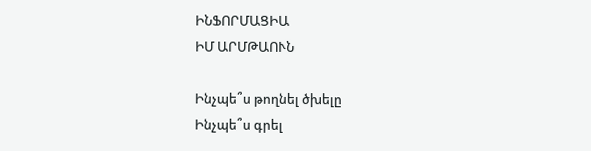ԻՆՖՈՐՄԱՑԻԱ
ԻՄ ԱՐՄԹԱՈՒՆ

Ինչպե՞ս թողնել ծխելը
Ինչպե՞ս գրել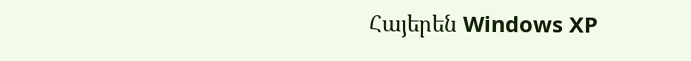Հայերեն Windows XP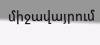միջավայրում